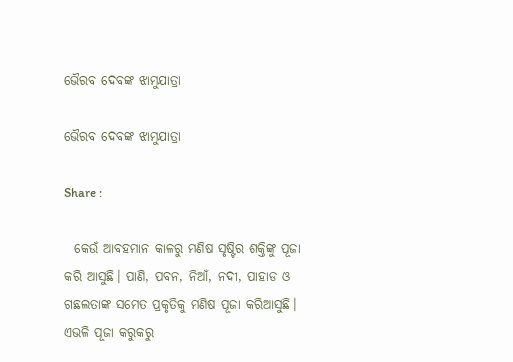ଭୈରବ ଦେବଙ୍କ ଝାମୁଯାତ୍ରା

ଭୈରବ ଦେବଙ୍କ ଝାମୁଯାତ୍ରା

Share :

  କେଉଁ ଆବହମାନ କାଳରୁ ମଣିଷ ସୃଷ୍ଟିର ଶକ୍ତିଙ୍କୁ ପୂଜା କରି ଆସୁଛି। ପାଣି, ପବନ, ନିଆଁ, ନଦୀ, ପାହାଡ ଓ ଗଛଲତାଙ୍କ ସମେତ ପ୍ରକୃତିକୁ ମଣିଷ ପୂଜା କରିଆସୁଛି। ଏଭଳି ପୂଜା କରୁକରୁ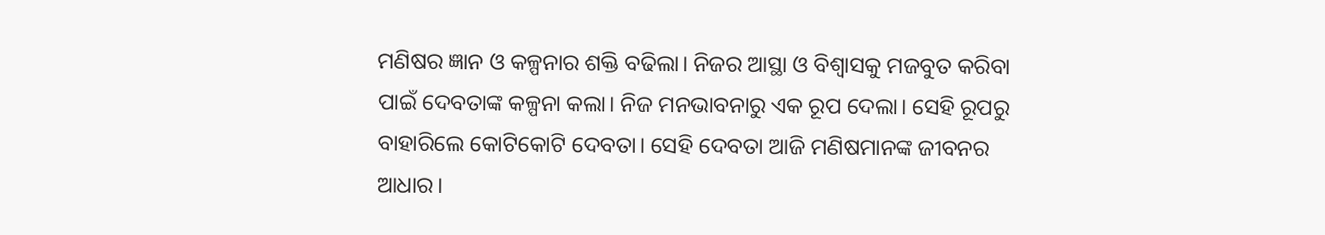ମଣିଷର ଜ୍ଞାନ ଓ କଳ୍ପନାର ଶକ୍ତି ବଢିଲା। ନିଜର ଆସ୍ଥା ଓ ବିଶ୍ୱାସକୁ ମଜବୁତ କରିବା ପାଇଁ ଦେବତାଙ୍କ କଳ୍ପନା କଲା। ନିଜ ମନଭାବନାରୁ ଏକ ରୂପ ଦେଲା। ସେହି ରୂପରୁ ବାହାରିଲେ କୋଟିକୋଟି ଦେବତା। ସେହି ଦେବତା ଆଜି ମଣିଷମାନଙ୍କ ଜୀବନର ଆଧାର।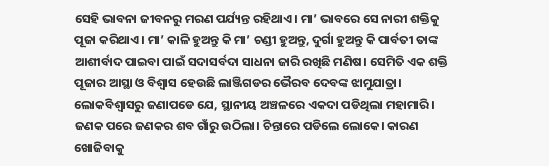ସେହି ଭାବନା ଜୀବନରୁ ମରଣ ପର୍ଯ୍ୟନ୍ତ ରହିଥାଏ। ମା’ ଭାବରେ ସେ ନାରୀ ଶକ୍ତିକୁ ପୂଜା କରିଥାଏ। ମା’ କାଳି ହୁଅନ୍ତୁ କି ମା’ ଚଣ୍ଡୀ ହୁଅନ୍ତୁ, ଦୁର୍ଗା ହୁଅନ୍ତୁ କି ପାର୍ବତୀ ତାଙ୍କ ଆଶୀର୍ବାଦ ପାଇବା ପାଇଁ ସଦାସର୍ବଦା ସାଧନା ଜାରି ରଖିଛି ମଣିଷ। ସେମିତି ଏକ ଶକ୍ତି ପୂଜାର ଆସ୍ଥା ଓ ବିଶ୍ୱାସ ହେଉଛି ଲାଞ୍ଜିଗଡର ଭୈରବ ଦେବଙ୍କ ଝାମୁଯାତ୍ରା।     ଲୋକବିଶ୍ୱାସରୁ ଜଣାପଡେ ଯେ, ସ୍ଥାନୀୟ ଅଞ୍ଚଳରେ ଏକଦା ପଡିଥିଲା ମହାମାରି। ଜଣକ ପରେ ଜଣକର ଶବ ଗାଁରୁ ଉଠିଲା। ଚିନ୍ତାରେ ପଡିଲେ ଲୋକେ। କାରଣ ଖୋଜିବାକୁ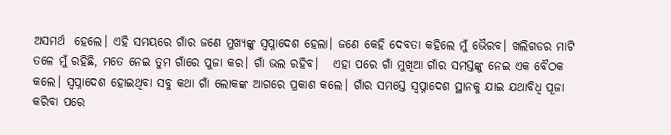ଅସମର୍ଥ  ହେଲେ। ଏହି ସମୟରେ ଗାଁର ଜଣେ ମୁଖ୍ୟଙ୍କୁ ସ୍ୱପ୍ନାଦେଶ ହେଲା। ଜଣେ କେହି ଦେବତା କହିଲେ ମୁଁ ଭୈରବ। ଖଲିଗଡର ମାଟି ତଳେ ମୁଁ ରହିଛି, ମତେ ନେଇ ତୁମ ଗାଁରେ ପୁଜା କର। ଗାଁ ଭଲ ରହିବ।   ଏହା ପରେ ଗାଁ ମୁଖିଆ ଗାଁର ସମସ୍ତଙ୍କୁ ନେଇ ଏକ ବୈଠକ କଲେ। ସ୍ୱପ୍ନାଦେଶ ହୋଇଥିବା ସବୁ କଥା ଗାଁ ଲୋକଙ୍କ ଆଗରେ ପ୍ରକାଶ କଲେ। ଗାଁର ସମସ୍ତେ ସ୍ୱପ୍ନାଦେଶ ସ୍ଥାନକୁ ଯାଇ ଯଥାବିଧି ପୂଜା କରିବା ପରେ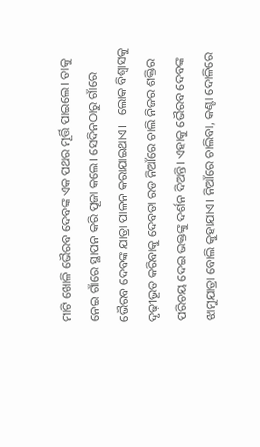ମାଟି ଖୋଳି ଭୈରବ ଦେବଙ୍କ ଏକ ପଥର ମୂର୍ତ୍ତି ପାଇଲେ। ତାକୁ ନେଇ ଗାଁରେ ସ୍ଥାପନ କରି ପୂଜା କଲେ। ସେଦିନଠାରୁ ଗାଁରେ ଭୈରବ ଦେବଙ୍କ ଯାତ୍ରା ପାଳନ କରାଯାଇଥାଏ।   ଲୋକ ବିଶ୍ବାସକୁ ଦୃଢ଼ୀଭୂତ କରିବାକୁ ଦେବତା ରଡ ନିଆଁରେ ଚାଲି ନିଜର ଶକ୍ତିର ପରିଚୟ ଦେଇ ଭକ୍ତଙ୍କୁ ଦର୍ଶନ ଦିଅନ୍ତି। ଏହାକୁ ଭୈରବ ଦେବଙ୍କ ଝାମୁଯାତ୍ରା ବୋଲି କୁହାଯାଏ। ନିଆଁରେ ଚାଲିବା, କଣ୍ଟା ଦୋଳିରେ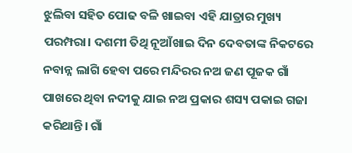ଝୁଲିବା ସହିତ ପୋଢ ବଳି ଖାଇବା ଏହି ଯାତ୍ରାର ମୁଖ୍ୟ ପରମ୍ପରା। ଦଶମୀ ତିଥି ନୂଆଁଖାଇ ଦିନ ଦେବତାଙ୍କ ନିକଟରେ ନବାନ୍ନ ଲାଗି ହେବା ପରେ ମନ୍ଦିରର ନଅ ଜଣ ପୂଜକ ଗାଁ ପାଖରେ ଥିବା ନଦୀକୁ ଯାଇ ନଅ ପ୍ରକାର ଶସ୍ୟ ପକାଇ ଗଜା କରିଥାନ୍ତି। ଗାଁ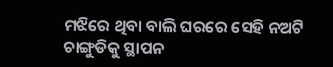ମଝିରେ ଥିବା ବାଲି ଘରରେ ସେହି ନଅଟି ଚାଙ୍ଗୁଡିକୁ ସ୍ଥାପନ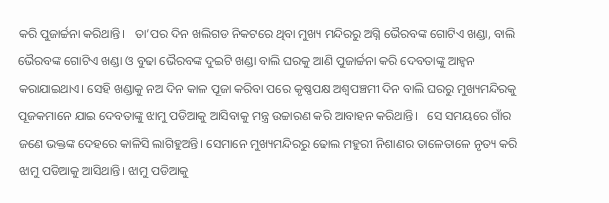କରି ପୁଜାର୍ଚ୍ଚନା କରିଥାନ୍ତି।   ତା’ପର ଦିନ ଖଲିଗଡ ନିକଟରେ ଥିବା ମୁଖ୍ୟ ମନ୍ଦିରରୁ ଅଗ୍ନି ଭୈରବଙ୍କ ଗୋଟିଏ ଖଣ୍ଡା, ବାଲି ଭୈରବଙ୍କ ଗୋଟିଏ ଖଣ୍ଡା ଓ ବୁଢା ଭୈରବଙ୍କ ଦୁଇଟି ଖଣ୍ଡା ବାଲି ଘରକୁ ଆଣି ପୁଜାର୍ଚ୍ଚନା କରି ଦେବତାଙ୍କୁ ଆହ୍ୱନ କରାଯାଇଥାଏ। ସେହି ଖଣ୍ଡାକୁ ନଅ ଦିନ କାଳ ପୂଜା କରିବା ପରେ କୃଷ୍ଣପକ୍ଷ ଅଶ୍ୱପଞ୍ଚମୀ ଦିନ ବାଲି ଘରରୁ ମୁଖ୍ୟମନ୍ଦିରକୁ ପୂଜକମାନେ ଯାଇ ଦେବତାଙ୍କୁ ଝାମୁ ପଡିଆକୁ ଆସିବାକୁ ମନ୍ତ୍ର ଉଚ୍ଚାରଣ କରି ଆବାହନ କରିଥାନ୍ତି।   ସେ ସମୟରେ ଗାଁର ଜଣେ ଭକ୍ତଙ୍କ ଦେହରେ କାଳିସି ଲାଗିହୁଅନ୍ତି। ସେମାନେ ମୁଖ୍ୟମନ୍ଦିରରୁ ଢୋଲ ମହୁରୀ ନିଶାଣର ତାଳେତାଳେ ନୃତ୍ୟ କରି ଝାମୁ ପଡିଆକୁ ଆସିଥାନ୍ତି। ଝାମୁ ପଡିଆକୁ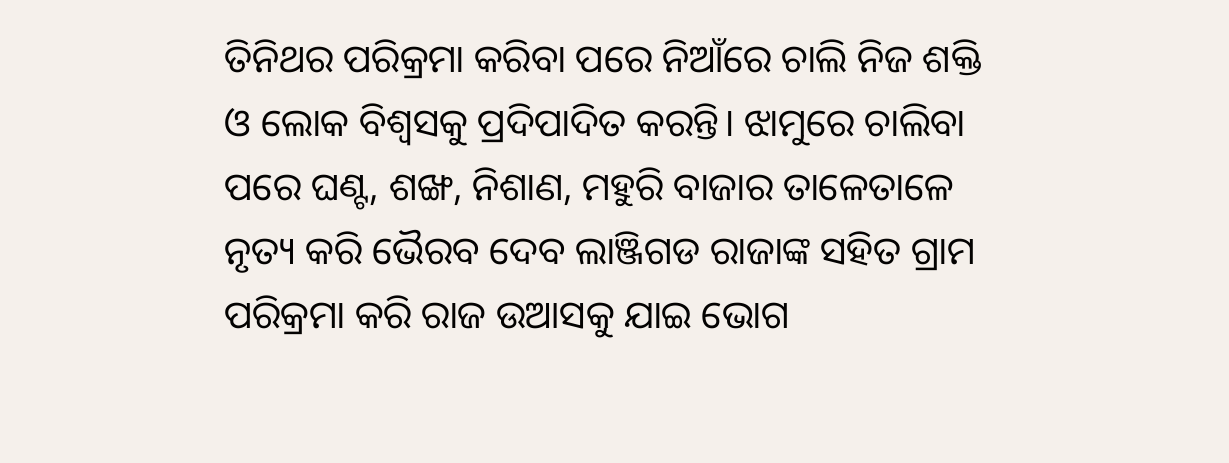ତିନିଥର ପରିକ୍ରମା କରିବା ପରେ ନିଆଁରେ ଚାଲି ନିଜ ଶକ୍ତି ଓ ଲୋକ ବିଶ୍ୱସକୁ ପ୍ରଦିପାଦିତ କରନ୍ତି। ଝାମୁରେ ଚାଲିବା ପରେ ଘଣ୍ଟ, ଶଙ୍ଖ, ନିଶାଣ, ମହୁରି ବାଜାର ତାଳେତାଳେ ନୃତ୍ୟ କରି ଭୈରବ ଦେବ ଲାଞ୍ଜିଗଡ ରାଜାଙ୍କ ସହିତ ଗ୍ରାମ ପରିକ୍ରମା କରି ରାଜ ଉଆସକୁ ଯାଇ ଭୋଗ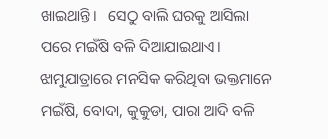ଖାଇଥାନ୍ତି।   ସେଠୁ ବାଲି ଘରକୁ ଆସିଲା ପରେ ମଇଁଷି ବଳି ଦିଆଯାଇଥାଏ। ଝାମୁଯାତ୍ରାରେ ମନସିକ କରିଥିବା ଭକ୍ତମାନେ ମଇଁଷି, ବୋଦା, କୁକୁଡା, ପାରା ଆଦି ବଳି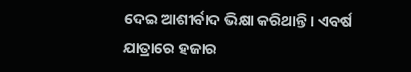ଦେଇ ଆଶୀର୍ବାଦ ଭିକ୍ଷା କରିଥାନ୍ତି। ଏବର୍ଷ ଯାତ୍ରାରେ ହଜାର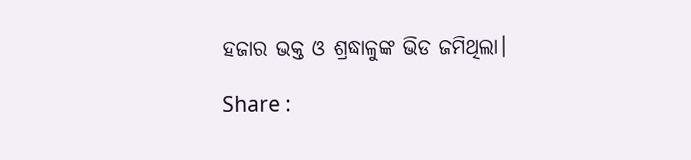ହଜାର ଭକ୍ତ ଓ ଶ୍ରଦ୍ଧାଳୁଙ୍କ ଭିଡ ଜମିଥିଲା।

Share :